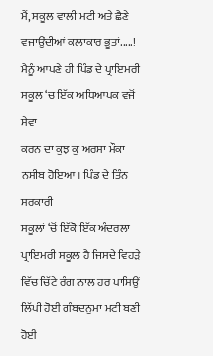ਮੈਂ, ਸਕੂਲ ਵਾਲੀ ਮਟੀ ਅਤੇ ਛੈਣੇ ਵਜਾਉਂਦੀਆਂ ਕਲਾਕਾਰ ਭੂਤਾਂ.....!
ਮੈਨੂੰ ਆਪਣੇ ਹੀ ਪਿੰਡ ਦੇ ਪ੍ਰਾਇਮਰੀ ਸਕੂਲ ‘ਚ ਇੱਕ ਅਧਿਆਪਕ ਵਜੋਂ ਸੇਵਾ
ਕਰਨ ਦਾ ਕੁਝ ਕੁ ਅਰਸਾ ਮੌਕਾ ਨਸੀਬ ਹੋਇਆ। ਪਿੰਡ ਦੇ ਤਿੰਨ ਸਰਕਾਰੀ
ਸਕੂਲਾਂ ‘ਚੋਂ ਇੱਕੋ ਇੱਕ ਅੰਦਰਲਾ ਪ੍ਰਾਇਮਰੀ ਸਕੂਲ ਹੈ ਜਿਸਦੇ ਵਿਹੜੇ
ਵਿੱਚ ਚਿੱਟੇ ਰੰਗ ਨਾਲ ਹਰ ਪਾਸਿਉਂ ਲਿੱਪੀ ਹੋਈ ਗੰਬਦਨੁਮਾ ਮਟੀ ਬਣੀ ਹੋਈ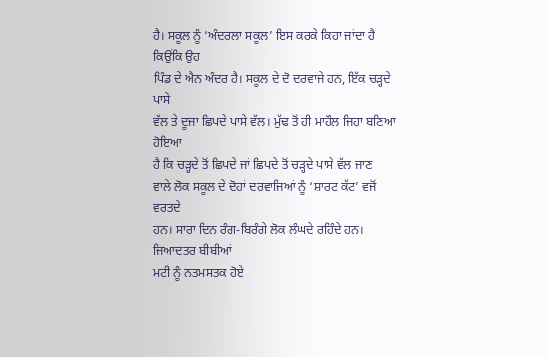ਹੈ। ਸਕੂਲ ਨੂੰ ‘ਅੰਦਰਲਾ ਸਕੂਲ’ ਇਸ ਕਰਕੇ ਕਿਹਾ ਜਾਂਦਾ ਹੈ ਕਿਉਂਕਿ ਉਹ
ਪਿੰਡ ਦੇ ਐਨ ਅੰਦਰ ਹੈ। ਸਕੂਲ ਦੇ ਦੋ ਦਰਵਾਜੇ ਹਨ, ਇੱਕ ਚੜ੍ਹਦੇ ਪਾਸੇ
ਵੱਲ ਤੇ ਦੂਜਾ ਛਿਪਦੇ ਪਾਸੇ ਵੱਲ। ਮੁੱਢ ਤੋਂ ਹੀ ਮਾਹੌਲ ਜਿਹਾ ਬਣਿਆ ਹੋਇਆ
ਹੈ ਕਿ ਚੜ੍ਹਦੇ ਤੋਂ ਛਿਪਦੇ ਜਾਂ ਛਿਪਦੇ ਤੋਂ ਚੜ੍ਹਦੇ ਪਾਸੇ ਵੱਲ ਜਾਣ
ਵਾਲੇ ਲੋਕ ਸਕੂਲ ਦੇ ਦੋਹਾਂ ਦਰਵਾਜਿਆਂ ਨੂੰ ‘ਸ਼ਾਰਟ ਕੱਟ’ ਵਜੋਂ ਵਰਤਦੇ
ਹਨ। ਸਾਰਾ ਦਿਨ ਰੰਗ-ਬਿਰੰਗੇ ਲੋਕ ਲੰਘਦੇ ਰਹਿੰਦੇ ਹਨ। ਜਿਆਦਤਰ ਬੀਬੀਆਂ
ਮਟੀ ਨੂੰ ਨਤਮਸਤਕ ਹੋਏ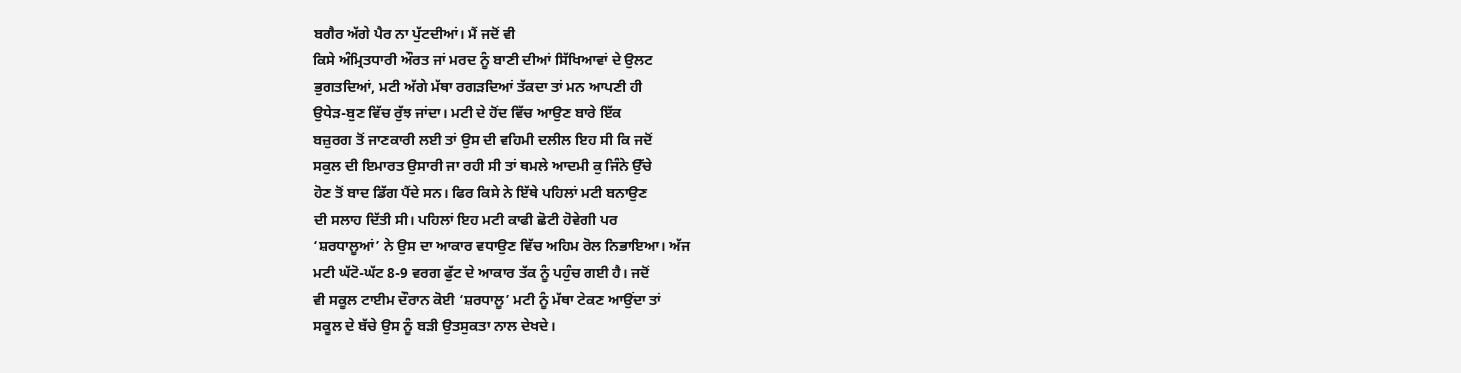ਬਗੈਰ ਅੱਗੇ ਪੈਰ ਨਾ ਪੁੱਟਦੀਆਂ। ਮੈਂ ਜਦੋਂ ਵੀ
ਕਿਸੇ ਅੰਮ੍ਰਿਤਧਾਰੀ ਔਰਤ ਜਾਂ ਮਰਦ ਨੂੰ ਬਾਣੀ ਦੀਆਂ ਸਿੱਖਿਆਵਾਂ ਦੇ ਉਲਟ
ਭੁਗਤਦਿਆਂ, ਮਟੀ ਅੱਗੇ ਮੱਥਾ ਰਗੜਦਿਆਂ ਤੱਕਦਾ ਤਾਂ ਮਨ ਆਪਣੀ ਹੀ
ਉਧੇੜ-ਬੁਣ ਵਿੱਚ ਰੁੱਝ ਜਾਂਦਾ। ਮਟੀ ਦੇ ਹੋਂਦ ਵਿੱਚ ਆਉਣ ਬਾਰੇ ਇੱਕ
ਬਜ਼ੁਰਗ ਤੋਂ ਜਾਣਕਾਰੀ ਲਈ ਤਾਂ ਉਸ ਦੀ ਵਹਿਮੀ ਦਲੀਲ ਇਹ ਸੀ ਕਿ ਜਦੋਂ
ਸਕੁਲ ਦੀ ਇਮਾਰਤ ਉਸਾਰੀ ਜਾ ਰਹੀ ਸੀ ਤਾਂ ਥਮਲੇ ਆਦਮੀ ਕੁ ਜਿੰਨੇ ਉੱਚੇ
ਹੋਣ ਤੋਂ ਬਾਦ ਡਿੱਗ ਪੈਂਦੇ ਸਨ। ਫਿਰ ਕਿਸੇ ਨੇ ਇੱਥੇ ਪਹਿਲਾਂ ਮਟੀ ਬਨਾਉਣ
ਦੀ ਸਲਾਹ ਦਿੱਤੀ ਸੀ। ਪਹਿਲਾਂ ਇਹ ਮਟੀ ਕਾਫੀ ਛੋਟੀ ਹੋਵੇਗੀ ਪਰ
‘ਸ਼ਰਧਾਲੂਆਂ’ ਨੇ ਉਸ ਦਾ ਆਕਾਰ ਵਧਾਉਣ ਵਿੱਚ ਅਹਿਮ ਰੋਲ ਨਿਭਾਇਆ। ਅੱਜ
ਮਟੀ ਘੱਟੋ-ਘੱਟ 8-9 ਵਰਗ ਫੁੱਟ ਦੇ ਆਕਾਰ ਤੱਕ ਨੂੰ ਪਹੁੰਚ ਗਈ ਹੈ। ਜਦੋਂ
ਵੀ ਸਕੂਲ ਟਾਈਮ ਦੌਰਾਨ ਕੋਈ ‘ਸ਼ਰਧਾਲੂ’ ਮਟੀ ਨੂੰ ਮੱਥਾ ਟੇਕਣ ਆਉਂਦਾ ਤਾਂ
ਸਕੂਲ ਦੇ ਬੱਚੇ ਉਸ ਨੂੰ ਬੜੀ ਉਤਸੁਕਤਾ ਨਾਲ ਦੇਖਦੇ।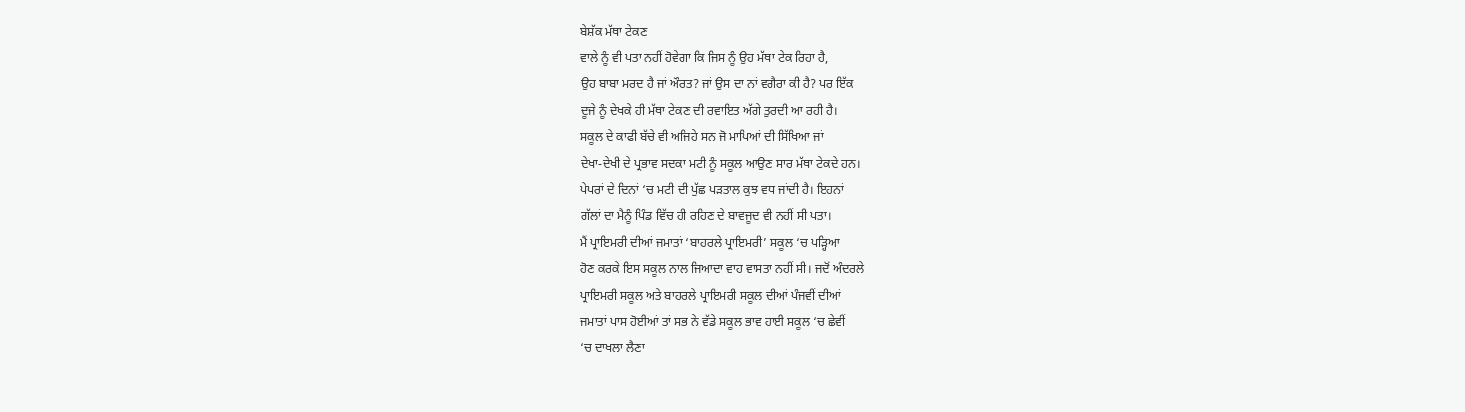ਬੇਸ਼ੱਕ ਮੱਥਾ ਟੇਕਣ
ਵਾਲੇ ਨੂੰ ਵੀ ਪਤਾ ਨਹੀਂ ਹੋਵੇਗਾ ਕਿ ਜਿਸ ਨੂੰ ਉਹ ਮੱਥਾ ਟੇਕ ਰਿਹਾ ਹੈ,
ਉਹ ਬਾਬਾ ਮਰਦ ਹੈ ਜਾਂ ਔਰਤ? ਜਾਂ ਉਸ ਦਾ ਨਾਂ ਵਗੈਰਾ ਕੀ ਹੈ? ਪਰ ਇੱਕ
ਦੂਜੇ ਨੂੰ ਦੇਖਕੇ ਹੀ ਮੱਥਾ ਟੇਕਣ ਦੀ ਰਵਾਇਤ ਅੱਗੇ ਤੁਰਦੀ ਆ ਰਹੀ ਹੈ।
ਸਕੂਲ ਦੇ ਕਾਫੀ ਬੱਚੇ ਵੀ ਅਜਿਹੇ ਸਨ ਜੋ ਮਾਪਿਆਂ ਦੀ ਸਿੱਖਿਆ ਜਾਂ
ਦੇਖਾ-ਦੇਖੀ ਦੇ ਪ੍ਰਭਾਵ ਸਦਕਾ ਮਟੀ ਨੂੰ ਸਕੂਲ ਆਉਣ ਸਾਰ ਮੱਥਾ ਟੇਕਦੇ ਹਨ।
ਪੇਪਰਾਂ ਦੇ ਦਿਨਾਂ ‘ਚ ਮਟੀ ਦੀ ਪੁੱਛ ਪੜਤਾਲ ਕੁਝ ਵਧ ਜਾਂਦੀ ਹੈ। ਇਹਨਾਂ
ਗੱਲਾਂ ਦਾ ਮੈਨੂੰ ਪਿੰਡ ਵਿੱਚ ਹੀ ਰਹਿਣ ਦੇ ਬਾਵਜੂਦ ਵੀ ਨਹੀਂ ਸੀ ਪਤਾ।
ਮੈਂ ਪ੍ਰਾਇਮਰੀ ਦੀਆਂ ਜਮਾਤਾਂ ‘ਬਾਹਰਲੇ ਪ੍ਰਾਇਮਰੀ’ ਸਕੂਲ ‘ਚ ਪੜ੍ਹਿਆ
ਹੋਣ ਕਰਕੇ ਇਸ ਸਕੂਲ ਨਾਲ ਜਿਆਦਾ ਵਾਹ ਵਾਸਤਾ ਨਹੀਂ ਸੀ। ਜਦੋਂ ਅੰਦਰਲੇ
ਪ੍ਰਾਇਮਰੀ ਸਕੂਲ ਅਤੇ ਬਾਹਰਲੇ ਪ੍ਰਾਇਮਰੀ ਸਕੂਲ ਦੀਆਂ ਪੰਜਵੀਂ ਦੀਆਂ
ਜਮਾਤਾਂ ਪਾਸ ਹੋਈਆਂ ਤਾਂ ਸਭ ਨੇ ਵੱਡੇ ਸਕੂਲ ਭਾਵ ਹਾਈ ਸਕੂਲ ‘ਚ ਛੇਵੀਂ
‘ਚ ਦਾਖਲਾ ਲੈਣਾ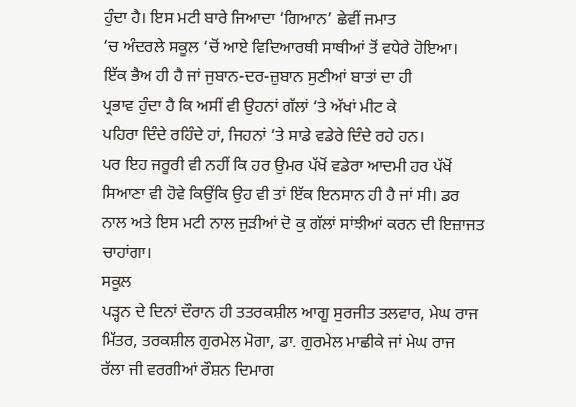ਹੁੰਦਾ ਹੈ। ਇਸ ਮਟੀ ਬਾਰੇ ਜਿਆਦਾ ‘ਗਿਆਨ’ ਛੇਵੀਂ ਜਮਾਤ
‘ਚ ਅੰਦਰਲੇ ਸਕੂਲ ‘ਚੋਂ ਆਏ ਵਿਦਿਆਰਥੀ ਸਾਥੀਆਂ ਤੋਂ ਵਧੇਰੇ ਹੋਇਆ।
ਇੱਕ ਭੈਅ ਹੀ ਹੈ ਜਾਂ ਜੁਬਾਨ-ਦਰ-ਜ਼ੁਬਾਨ ਸੁਣੀਆਂ ਬਾਤਾਂ ਦਾ ਹੀ
ਪ੍ਰਭਾਵ ਹੁੰਦਾ ਹੈ ਕਿ ਅਸੀਂ ਵੀ ਉਹਨਾਂ ਗੱਲਾਂ ‘ਤੇ ਅੱਖਾਂ ਮੀਟ ਕੇ
ਪਹਿਰਾ ਦਿੰਦੇ ਰਹਿੰਦੇ ਹਾਂ, ਜਿਹਨਾਂ ‘ਤੇ ਸਾਡੇ ਵਡੇਰੇ ਦਿੰਦੇ ਰਹੇ ਹਨ।
ਪਰ ਇਹ ਜਰੂਰੀ ਵੀ ਨਹੀਂ ਕਿ ਹਰ ਉਮਰ ਪੱਖੋਂ ਵਡੇਰਾ ਆਦਮੀ ਹਰ ਪੱਖੋਂ
ਸਿਆਣਾ ਵੀ ਹੋਵੇ ਕਿਉਂਕਿ ਉਹ ਵੀ ਤਾਂ ਇੱਕ ਇਨਸਾਨ ਹੀ ਹੈ ਜਾਂ ਸੀ। ਡਰ
ਨਾਲ ਅਤੇ ਇਸ ਮਟੀ ਨਾਲ ਜੁੜੀਆਂ ਦੋ ਕੁ ਗੱਲਾਂ ਸਾਂਝੀਆਂ ਕਰਨ ਦੀ ਇਜ਼ਾਜਤ
ਚਾਹਾਂਗਾ।
ਸਕੂਲ
ਪੜ੍ਹਨ ਦੇ ਦਿਨਾਂ ਦੌਰਾਨ ਹੀ ਤਤਰਕਸ਼ੀਲ ਆਗੂ ਸੁਰਜੀਤ ਤਲਵਾਰ, ਮੇਘ ਰਾਜ
ਮਿੱਤਰ, ਤਰਕਸ਼ੀਲ ਗੁਰਮੇਲ ਮੋਗਾ, ਡਾ. ਗੁਰਮੇਲ ਮਾਛੀਕੇ ਜਾਂ ਮੇਘ ਰਾਜ
ਰੱਲਾ ਜੀ ਵਰਗੀਆਂ ਰੌਸ਼ਨ ਦਿਮਾਗ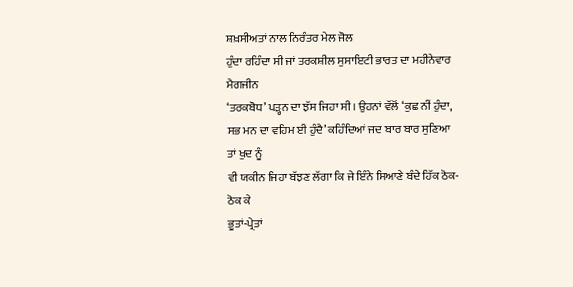ਸ਼ਖ਼ਸੀਅਤਾਂ ਨਾਲ ਨਿਰੰਤਰ ਮੇਲ ਜੋਲ
ਹੁੰਦਾ ਰਹਿੰਦਾ ਸੀ ਜਾਂ ਤਰਕਸ਼ੀਲ ਸੁਸਾਇਟੀ ਭਾਰਤ ਦਾ ਮਹੀਨੇਵਾਰ ਮੈਗਜੀਨ
‘ਤਰਕਬੋਧ’ ਪੜ੍ਹਨ ਦਾ ਝੱਸ ਜਿਹਾ ਸੀ। ਉਹਨਾਂ ਵੱਲੋਂ ‘ਕੁਛ ਨੀਂ ਹੁੰਦਾ,
ਸਭ ਮਨ ਦਾ ਵਹਿਮ ਈ ਹੁੰਦੈ’ ਕਹਿੰਦਿਆਂ ਜਦ ਬਾਰ ਬਾਰ ਸੁਣਿਆ ਤਾਂ ਖੁਦ ਨੂੰ
ਵੀ ਯਕੀਨ ਜਿਹਾ ਬੱਝਣ ਲੱਗਾ ਕਿ ਜੇ ਇੰਨੇ ਸਿਆਣੇ ਬੰਦੇ ਹਿੱਕ ਠੋਕ-ਠੋਕ ਕੇ
ਭੂਤਾਂ-ਪ੍ਰੇਤਾਂ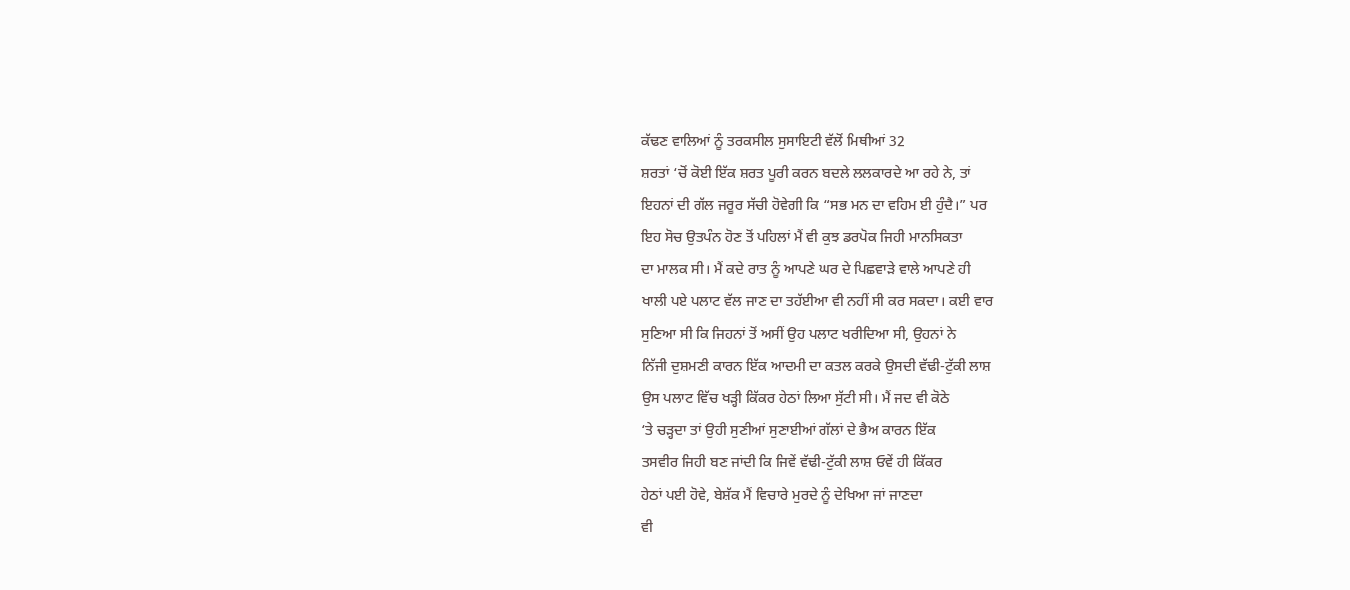ਕੱਢਣ ਵਾਲਿਆਂ ਨੂੰ ਤਰਕਸੀਲ ਸੁਸਾਇਟੀ ਵੱਲੋਂ ਮਿਥੀਆਂ 32
ਸ਼ਰਤਾਂ ‘ਚੋਂ ਕੋਈ ਇੱਕ ਸ਼ਰਤ ਪੂਰੀ ਕਰਨ ਬਦਲੇ ਲਲਕਾਰਦੇ ਆ ਰਹੇ ਨੇ, ਤਾਂ
ਇਹਨਾਂ ਦੀ ਗੱਲ ਜਰੂਰ ਸੱਚੀ ਹੋਵੇਗੀ ਕਿ “ਸਭ ਮਨ ਦਾ ਵਹਿਮ ਈ ਹੁੰਦੈ।” ਪਰ
ਇਹ ਸੋਚ ਉਤਪੰਨ ਹੋਣ ਤੋਂ ਪਹਿਲਾਂ ਮੈਂ ਵੀ ਕੁਝ ਡਰਪੋਕ ਜਿਹੀ ਮਾਨਸਿਕਤਾ
ਦਾ ਮਾਲਕ ਸੀ। ਮੈਂ ਕਦੇ ਰਾਤ ਨੂੰ ਆਪਣੇ ਘਰ ਦੇ ਪਿਛਵਾੜੇ ਵਾਲੇ ਆਪਣੇ ਹੀ
ਖਾਲੀ ਪਏ ਪਲਾਟ ਵੱਲ ਜਾਣ ਦਾ ਤਹੱਈਆ ਵੀ ਨਹੀਂ ਸੀ ਕਰ ਸਕਦਾ। ਕਈ ਵਾਰ
ਸੁਣਿਆ ਸੀ ਕਿ ਜਿਹਨਾਂ ਤੋਂ ਅਸੀਂ ਉਹ ਪਲਾਟ ਖਰੀਦਿਆ ਸੀ, ਉਹਨਾਂ ਨੇ
ਨਿੱਜੀ ਦੁਸ਼ਮਣੀ ਕਾਰਨ ਇੱਕ ਆਦਮੀ ਦਾ ਕਤਲ ਕਰਕੇ ਉਸਦੀ ਵੱਢੀ-ਟੁੱਕੀ ਲਾਸ਼
ਉਸ ਪਲਾਟ ਵਿੱਚ ਖੜ੍ਹੀ ਕਿੱਕਰ ਹੇਠਾਂ ਲਿਆ ਸੁੱਟੀ ਸੀ। ਮੈਂ ਜਦ ਵੀ ਕੋਠੇ
‘ਤੇ ਚੜ੍ਹਦਾ ਤਾਂ ਉਹੀ ਸੁਣੀਆਂ ਸੁਣਾਈਆਂ ਗੱਲਾਂ ਦੇ ਭੈਅ ਕਾਰਨ ਇੱਕ
ਤਸਵੀਰ ਜਿਹੀ ਬਣ ਜਾਂਦੀ ਕਿ ਜਿਵੇਂ ਵੱਢੀ-ਟੁੱਕੀ ਲਾਸ਼ ਓਵੇਂ ਹੀ ਕਿੱਕਰ
ਹੇਠਾਂ ਪਈ ਹੋਵੇ, ਬੇਸ਼ੱਕ ਮੈਂ ਵਿਚਾਰੇ ਮੁਰਦੇ ਨੂੰ ਦੇਖਿਆ ਜਾਂ ਜਾਣਦਾ
ਵੀ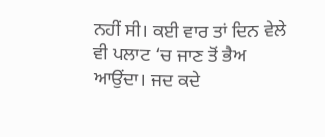ਨਹੀਂ ਸੀ। ਕਈ ਵਾਰ ਤਾਂ ਦਿਨ ਵੇਲੇ ਵੀ ਪਲਾਟ ‘ਚ ਜਾਣ ਤੋਂ ਭੈਅ
ਆਉਂਦਾ। ਜਦ ਕਦੇ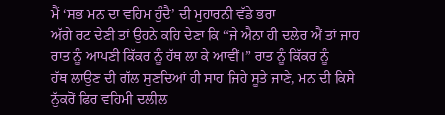ਮੈਂ ‘ਸਭ ਮਨ ਦਾ ਵਹਿਮ ਹੁੰਦੈ’ ਦੀ ਮੁਹਾਰਨੀ ਵੱਡੇ ਭਰਾ
ਅੱਗੇ ਰਟ ਦੇਣੀ ਤਾਂ ਉਹਨੇ ਕਹਿ ਦੇਣਾ ਕਿ “ਜੇ ਐਨਾ ਹੀ ਦਲੇਰ ਐਂ ਤਾਂ ਜਾਹ
ਰਾਤ ਨੂੰ ਆਪਣੀ ਕਿੱਕਰ ਨੂੰ ਹੱਥ ਲਾ ਕੇ ਆਵੀਂ।” ਰਾਤ ਨੂੰ ਕਿੱਕਰ ਨੂੰ
ਹੱਥ ਲਾਉਣ ਦੀ ਗੱਲ ਸੁਣਦਿਆਂ ਹੀ ਸਾਹ ਜਿਹੇ ਸੂਤੇ ਜਾਣੇ, ਮਨ ਦੀ ਕਿਸੇ
ਨੁੱਕਰੋਂ ਫਿਰ ਵਹਿਮੀ ਦਲੀਲ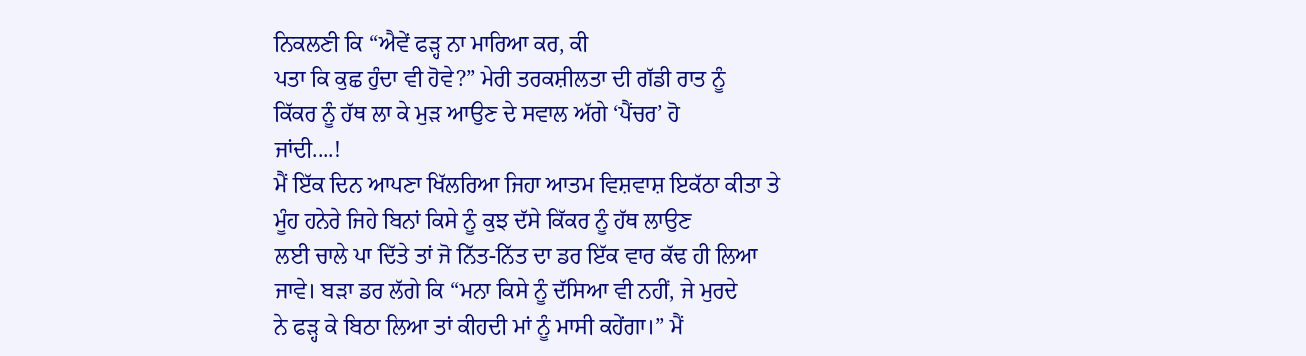ਨਿਕਲਣੀ ਕਿ “ਐਵੇਂ ਫੜ੍ਹ ਨਾ ਮਾਰਿਆ ਕਰ, ਕੀ
ਪਤਾ ਕਿ ਕੁਛ ਹੁੰਦਾ ਵੀ ਹੋਵੇ?” ਮੇਰੀ ਤਰਕਸ਼ੀਲਤਾ ਦੀ ਗੱਡੀ ਰਾਤ ਨੂੰ
ਕਿੱਕਰ ਨੂੰ ਹੱਥ ਲਾ ਕੇ ਮੁੜ ਆਉਣ ਦੇ ਸਵਾਲ ਅੱਗੇ ‘ਪੈਂਚਰ’ ਹੋ
ਜਾਂਦੀ....!
ਮੈਂ ਇੱਕ ਦਿਨ ਆਪਣਾ ਖਿੱਲਰਿਆ ਜਿਹਾ ਆਤਮ ਵਿਸ਼ਵਾਸ਼ ਇਕੱਠਾ ਕੀਤਾ ਤੇ
ਮੂੰਹ ਹਨੇਰੇ ਜਿਹੇ ਬਿਨਾਂ ਕਿਸੇ ਨੂੰ ਕੁਝ ਦੱਸੇ ਕਿੱਕਰ ਨੂੰ ਹੱਥ ਲਾਉਣ
ਲਈ ਚਾਲੇ ਪਾ ਦਿੱਤੇ ਤਾਂ ਜੋ ਨਿੱਤ-ਨਿੱਤ ਦਾ ਡਰ ਇੱਕ ਵਾਰ ਕੱਢ ਹੀ ਲਿਆ
ਜਾਵੇ। ਬੜਾ ਡਰ ਲੱਗੇ ਕਿ “ਮਨਾ ਕਿਸੇ ਨੂੰ ਦੱਸਿਆ ਵੀ ਨਹੀਂ, ਜੇ ਮੁਰਦੇ
ਨੇ ਫੜ੍ਹ ਕੇ ਬਿਠਾ ਲਿਆ ਤਾਂ ਕੀਹਦੀ ਮਾਂ ਨੂੰ ਮਾਸੀ ਕਹੇਂਗਾ।” ਮੈਂ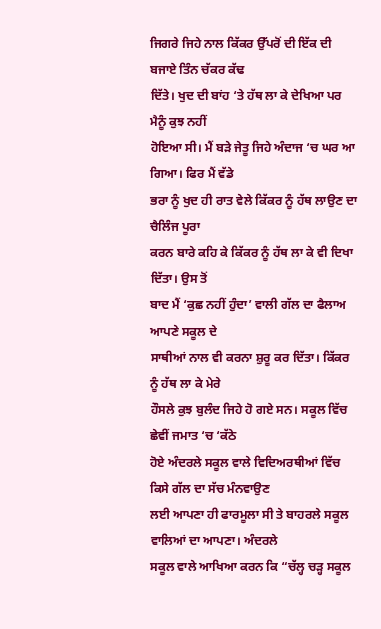ਜਿਗਰੇ ਜਿਹੇ ਨਾਲ ਕਿੱਕਰ ਉੱਪਰੋਂ ਦੀ ਇੱਕ ਦੀ ਬਜਾਏ ਤਿੰਨ ਚੱਕਰ ਕੱਢ
ਦਿੱਤੇ। ਖੁਦ ਦੀ ਬਾਂਹ ‘ਤੇ ਹੱਥ ਲਾ ਕੇ ਦੇਖਿਆ ਪਰ ਮੈਨੂੰ ਕੁਝ ਨਹੀਂ
ਹੋਇਆ ਸੀ। ਮੈਂ ਬੜੇ ਜੇਤੂ ਜਿਹੇ ਅੰਦਾਜ ‘ਚ ਘਰ ਆ ਗਿਆ। ਫਿਰ ਮੈਂ ਵੱਡੇ
ਭਰਾ ਨੂੰ ਖੁਦ ਹੀ ਰਾਤ ਵੇਲੇ ਕਿੱਕਰ ਨੂੰ ਹੱਥ ਲਾਉਣ ਦਾ ਚੈਲਿੰਜ ਪੂਰਾ
ਕਰਨ ਬਾਰੇ ਕਹਿ ਕੇ ਕਿੱਕਰ ਨੂੰ ਹੱਥ ਲਾ ਕੇ ਵੀ ਦਿਖਾ ਦਿੱਤਾ। ਉਸ ਤੋਂ
ਬਾਦ ਮੈਂ ‘ਕੁਛ ਨਹੀਂ ਹੁੰਦਾ’ ਵਾਲੀ ਗੱਲ ਦਾ ਫੈਲਾਅ ਆਪਣੇ ਸਕੂਲ ਦੇ
ਸਾਥੀਆਂ ਨਾਲ ਵੀ ਕਰਨਾ ਸ਼ੁਰੂ ਕਰ ਦਿੱਤਾ। ਕਿੱਕਰ ਨੂੰ ਹੱਥ ਲਾ ਕੇ ਮੇਰੇ
ਹੌਸਲੇ ਕੁਝ ਬੁਲੰਦ ਜਿਹੇ ਹੋ ਗਏ ਸਨ। ਸਕੂਲ ਵਿੱਚ ਛੇਵੀਂ ਜਮਾਤ ‘ਚ ‘ਕੱਠੇ
ਹੋਏ ਅੰਦਰਲੇ ਸਕੂਲ ਵਾਲੇ ਵਿਦਿਅਰਥੀਆਂ ਵਿੱਚ ਕਿਸੇ ਗੱਲ ਦਾ ਸੱਚ ਮੰਨਵਾਉਣ
ਲਈ ਆਪਣਾ ਹੀ ਫਾਰਮੂਲਾ ਸੀ ਤੇ ਬਾਹਰਲੇ ਸਕੂਲ ਵਾਲਿਆਂ ਦਾ ਆਪਣਾ। ਅੰਦਰਲੇ
ਸਕੂਲ ਵਾਲੇ ਆਖਿਆ ਕਰਨ ਕਿ “ਚੱਲ੍ਹ ਚੜ੍ਹ ਸਕੂਲ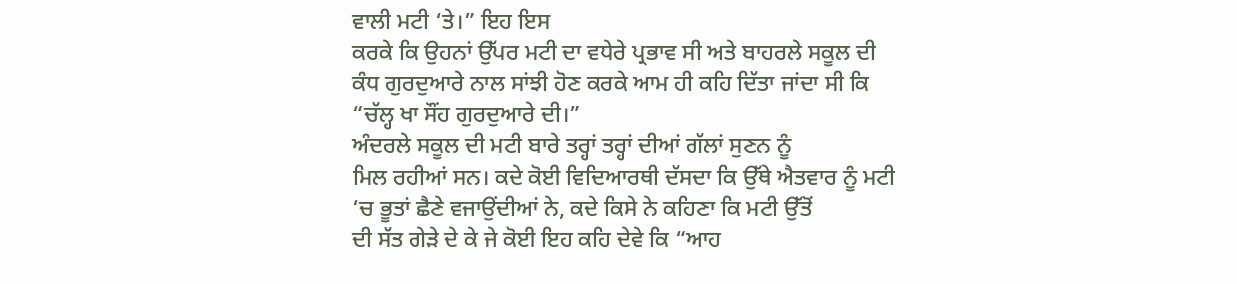ਵਾਲੀ ਮਟੀ ‘ਤੇ।” ਇਹ ਇਸ
ਕਰਕੇ ਕਿ ਉਹਨਾਂ ਉੱਪਰ ਮਟੀ ਦਾ ਵਧੇਰੇ ਪ੍ਰਭਾਵ ਸੀ ਅਤੇ ਬਾਹਰਲੇ ਸਕੂਲ ਦੀ
ਕੰਧ ਗੁਰਦੁਆਰੇ ਨਾਲ ਸਾਂਝੀ ਹੋਣ ਕਰਕੇ ਆਮ ਹੀ ਕਹਿ ਦਿੱਤਾ ਜਾਂਦਾ ਸੀ ਕਿ
“ਚੱਲ੍ਹ ਖਾ ਸੌਂਹ ਗੁਰਦੁਆਰੇ ਦੀ।”
ਅੰਦਰਲੇ ਸਕੂਲ ਦੀ ਮਟੀ ਬਾਰੇ ਤਰ੍ਹਾਂ ਤਰ੍ਹਾਂ ਦੀਆਂ ਗੱਲਾਂ ਸੁਣਨ ਨੂੰ
ਮਿਲ ਰਹੀਆਂ ਸਨ। ਕਦੇ ਕੋਈ ਵਿਦਿਆਰਥੀ ਦੱਸਦਾ ਕਿ ਉੱਥੇ ਐਤਵਾਰ ਨੂੰ ਮਟੀ
‘ਚ ਭੂਤਾਂ ਛੈਣੇ ਵਜਾਉਂਦੀਆਂ ਨੇ, ਕਦੇ ਕਿਸੇ ਨੇ ਕਹਿਣਾ ਕਿ ਮਟੀ ਉੱਤੋਂ
ਦੀ ਸੱਤ ਗੇੜੇ ਦੇ ਕੇ ਜੇ ਕੋਈ ਇਹ ਕਹਿ ਦੇਵੇ ਕਿ “ਆਹ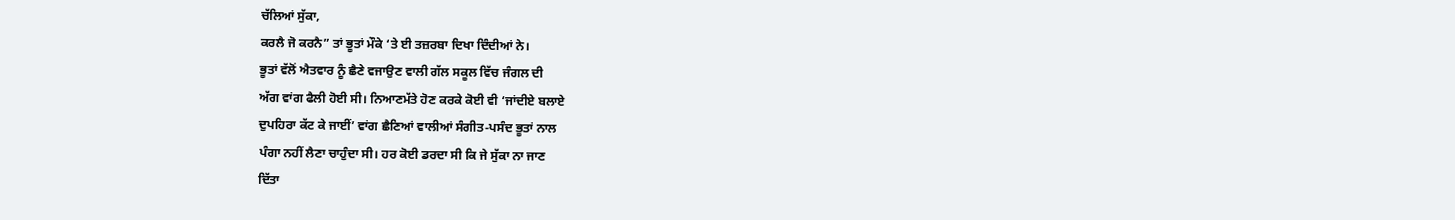ਚੱਲਿਆਂ ਸੁੱਕਾ,
ਕਰਲੈ ਜੋ ਕਰਨੈ” ਤਾਂ ਭੂਤਾਂ ਮੌਕੇ ‘ਤੇ ਈ ਤਜ਼ਰਬਾ ਦਿਖਾ ਦਿੰਦੀਆਂ ਨੇ।
ਭੂਤਾਂ ਵੱਲੋਂ ਐਤਵਾਰ ਨੂੰ ਛੈਣੇ ਵਜਾਉਣ ਵਾਲੀ ਗੱਲ ਸਕੂਲ ਵਿੱਚ ਜੰਗਲ ਦੀ
ਅੱਗ ਵਾਂਗ ਫੈਲੀ ਹੋਈ ਸੀ। ਨਿਆਣਮੱਤੇ ਹੋਣ ਕਰਕੇ ਕੋਈ ਵੀ ‘ਜਾਂਦੀਏ ਬਲਾਏ
ਦੁਪਹਿਰਾ ਕੱਟ ਕੇ ਜਾਈਂ’ ਵਾਂਗ ਛੈਣਿਆਂ ਵਾਲੀਆਂ ਸੰਗੀਤ-ਪਸੰਦ ਭੂਤਾਂ ਨਾਲ
ਪੰਗਾ ਨਹੀਂ ਲੈਣਾ ਚਾਹੁੰਦਾ ਸੀ। ਹਰ ਕੋਈ ਡਰਦਾ ਸੀ ਕਿ ਜੇ ਸੁੱਕਾ ਨਾ ਜਾਣ
ਦਿੱਤਾ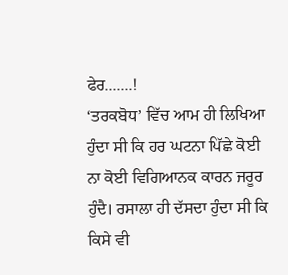ਫੇਰ.......!
‘ਤਰਕਬੋਧ’ ਵਿੱਚ ਆਮ ਹੀ ਲਿਖਿਆ ਹੁੰਦਾ ਸੀ ਕਿ ਹਰ ਘਟਨਾ ਪਿੱਛੇ ਕੋਈ
ਨਾ ਕੋਈ ਵਿਗਿਆਨਕ ਕਾਰਨ ਜਰੂਰ ਹੁੰਦੈ। ਰਸਾਲਾ ਹੀ ਦੱਸਦਾ ਹੁੰਦਾ ਸੀ ਕਿ
ਕਿਸੇ ਵੀ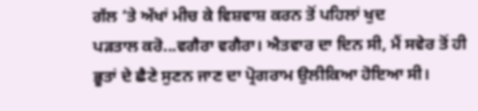ਗੱਲ ‘ਤੇ ਅੱਖਾਂ ਮੀਚ ਕੇ ਵਿਸ਼ਵਾਸ਼ ਕਰਨ ਤੋਂ ਪਹਿਲਾਂ ਖੁਦ
ਪੜਤਾਲ ਕਰੋ...ਵਗੈਰਾ ਵਗੈਰਾ। ਐਤਵਾਰ ਦਾ ਦਿਨ ਸੀ, ਮੈਂ ਸਵੇਰ ਤੋਂ ਹੀ
ਭੂਤਾਂ ਦੇ ਛੈਣੇ ਸੁਣਨ ਜਾਣ ਦਾ ਪ੍ਰੋਗਰਾਮ ਉਲੀਕਿਆ ਹੋਇਆ ਸੀ।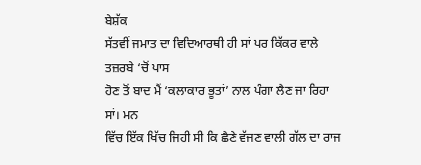ਬੇਸ਼ੱਕ
ਸੱਤਵੀਂ ਜਮਾਤ ਦਾ ਵਿਦਿਆਰਥੀ ਹੀ ਸਾਂ ਪਰ ਕਿੱਕਰ ਵਾਲੇ ਤਜ਼ਰਬੇ ‘ਚੋਂ ਪਾਸ
ਹੋਣ ਤੋਂ ਬਾਦ ਮੈਂ ‘ਕਲਾਕਾਰ ਭੂਤਾਂ’ ਨਾਲ ਪੰਗਾ ਲੈਣ ਜਾ ਰਿਹਾ ਸਾਂ। ਮਨ
ਵਿੱਚ ਇੱਕ ਖਿੱਚ ਜਿਹੀ ਸੀ ਕਿ ਛੈਣੇ ਵੱਜਣ ਵਾਲੀ ਗੱਲ ਦਾ ਰਾਜ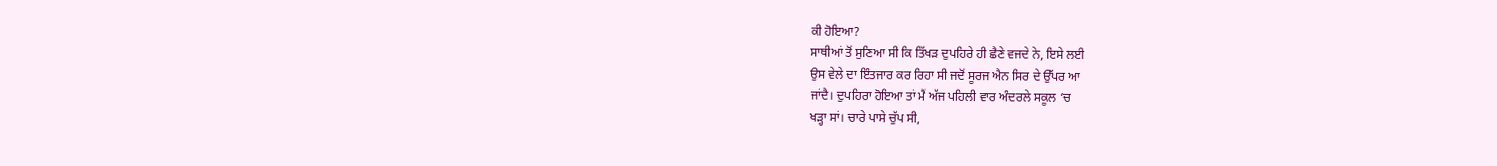ਕੀ ਹੋਇਆ?
ਸਾਥੀਆਂ ਤੋਂ ਸੁਣਿਆ ਸੀ ਕਿ ਤਿੱਖੜ ਦੁਪਹਿਰੇ ਹੀ ਛੈਣੇ ਵਜਦੇ ਨੇ, ਇਸੇ ਲਈ
ਉਸ ਵੇਲੇ ਦਾ ਇੰਤਜਾਰ ਕਰ ਰਿਹਾ ਸੀ ਜਦੋਂ ਸੂਰਜ ਐਨ ਸਿਰ ਦੇ ਉੱਪਰ ਆ
ਜਾਂਦੈ। ਦੁਪਹਿਰਾ ਹੋਇਆ ਤਾਂ ਮੈਂ ਅੱਜ ਪਹਿਲੀ ਵਾਰ ਅੰਦਰਲੇ ਸਕੂਲ ‘ਚ
ਖੜ੍ਹਾ ਸਾਂ। ਚਾਰੇ ਪਾਸੇ ਚੁੱਪ ਸੀ,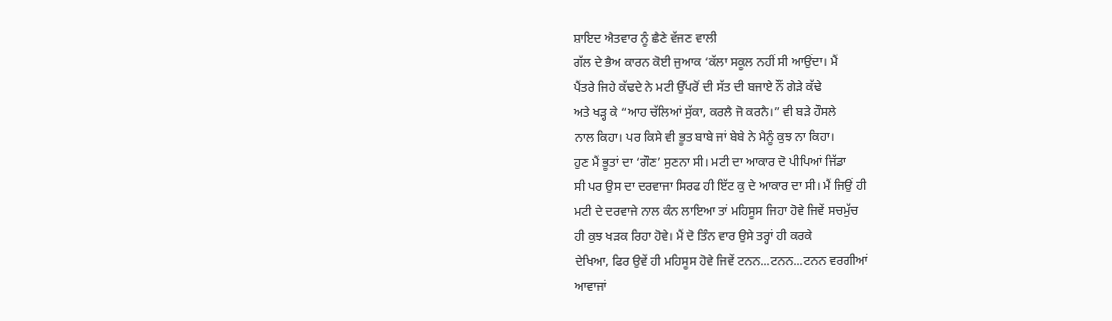ਸ਼ਾਇਦ ਐਤਵਾਰ ਨੂੰ ਛੈਣੇ ਵੱਜਣ ਵਾਲੀ
ਗੱਲ ਦੇ ਭੈਅ ਕਾਰਨ ਕੋਈ ਜੁਆਕ ‘ਕੱਲਾ ਸਕੂਲ ਨਹੀਂ ਸੀ ਆਉਂਦਾ। ਮੈਂ
ਪੈਂਤਰੇ ਜਿਹੇ ਕੱਢਦੇ ਨੇ ਮਟੀ ਉੱਪਰੋਂ ਦੀ ਸੱਤ ਦੀ ਬਜਾਏ ਨੌਂ ਗੇੜੇ ਕੱਢੇ
ਅਤੇ ਖੜ੍ਹ ਕੇ “ਆਹ ਚੱਲਿਆਂ ਸੁੱਕਾ, ਕਰਲੈ ਜੋ ਕਰਨੈ।” ਵੀ ਬੜੇ ਹੌਸਲੇ
ਨਾਲ ਕਿਹਾ। ਪਰ ਕਿਸੇ ਵੀ ਭੂਤ ਬਾਬੇ ਜਾਂ ਬੇਬੇ ਨੇ ਮੈਨੂੰ ਕੁਝ ਨਾ ਕਿਹਾ।
ਹੁਣ ਮੈਂ ਭੂਤਾਂ ਦਾ ‘ਗੌਣ’ ਸੁਣਨਾ ਸੀ। ਮਟੀ ਦਾ ਆਕਾਰ ਦੋ ਪੀਪਿਆਂ ਜਿੱਡਾ
ਸੀ ਪਰ ਉਸ ਦਾ ਦਰਵਾਜਾ ਸਿਰਫ ਹੀ ਇੱਟ ਕੁ ਦੇ ਆਕਾਰ ਦਾ ਸੀ। ਮੈਂ ਜਿਉਂ ਹੀ
ਮਟੀ ਦੇ ਦਰਵਾਜੇ ਨਾਲ ਕੰਨ ਲਾਇਆ ਤਾਂ ਮਹਿਸੂਸ ਜਿਹਾ ਹੋਵੇ ਜਿਵੇਂ ਸਚਮੁੱਚ
ਹੀ ਕੁਝ ਖੜਕ ਰਿਹਾ ਹੋਵੇ। ਮੈਂ ਦੋ ਤਿੰਨ ਵਾਰ ਉਸੇ ਤਰ੍ਹਾਂ ਹੀ ਕਰਕੇ
ਦੇਖਿਆ, ਫਿਰ ਉਵੇਂ ਹੀ ਮਹਿਸੂਸ ਹੋਵੇ ਜਿਵੇਂ ਟਨਨ...ਟਨਨ...ਟਨਨ ਵਰਗੀਆਂ
ਆਵਾਜਾਂ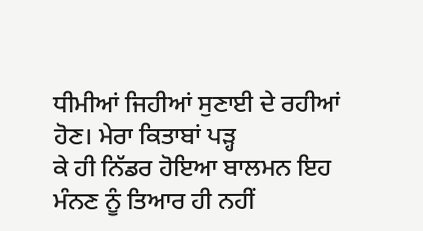ਧੀਮੀਆਂ ਜਿਹੀਆਂ ਸੁਣਾਈ ਦੇ ਰਹੀਆਂ ਹੋਣ। ਮੇਰਾ ਕਿਤਾਬਾਂ ਪੜ੍ਹ
ਕੇ ਹੀ ਨਿੱਡਰ ਹੋਇਆ ਬਾਲਮਨ ਇਹ ਮੰਨਣ ਨੂੰ ਤਿਆਰ ਹੀ ਨਹੀਂ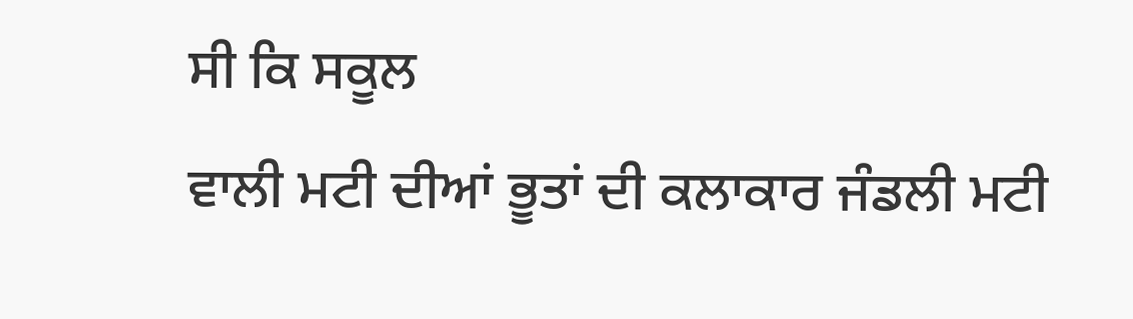ਸੀ ਕਿ ਸਕੂਲ
ਵਾਲੀ ਮਟੀ ਦੀਆਂ ਭੂਤਾਂ ਦੀ ਕਲਾਕਾਰ ਜੰਡਲੀ ਮਟੀ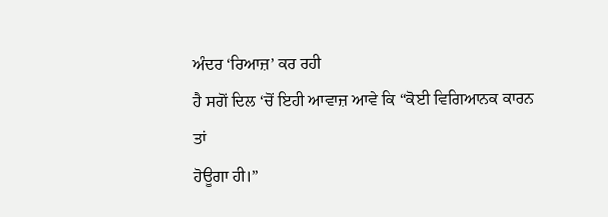ਅੰਦਰ ‘ਰਿਆਜ਼’ ਕਰ ਰਹੀ
ਹੈ ਸਗੋਂ ਦਿਲ ‘ਚੋਂ ਇਹੀ ਆਵਾਜ਼ ਆਵੇ ਕਿ “ਕੋਈ ਵਿਗਿਆਨਕ ਕਾਰਨ ਤਾਂ
ਹੋਊਗਾ ਹੀ।”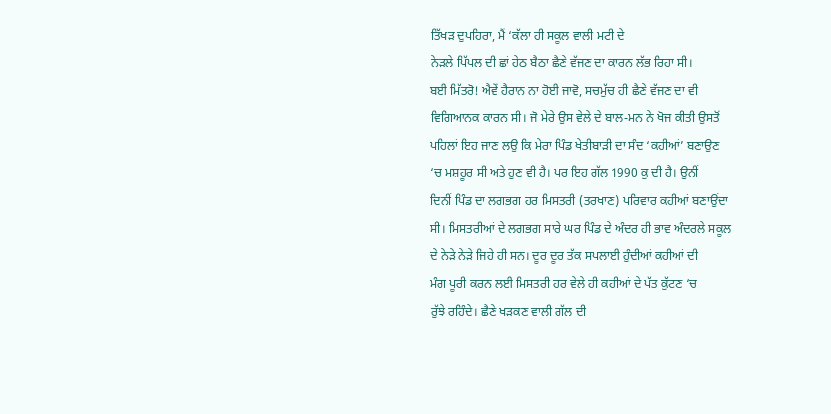ਤਿੱਖੜ ਦੁਪਹਿਰਾ, ਮੈਂ ‘ਕੱਲਾ ਹੀ ਸਕੂਲ ਵਾਲੀ ਮਟੀ ਦੇ
ਨੇੜਲੇ ਪਿੱਪਲ ਦੀ ਛਾਂ ਹੇਠ ਬੈਠਾ ਛੈਣੇ ਵੱਜਣ ਦਾ ਕਾਰਨ ਲੱਭ ਰਿਹਾ ਸੀ।
ਬਈ ਮਿੱਤਰੋ! ਐਵੇਂ ਹੈਰਾਨ ਨਾ ਹੋਈ ਜਾਵੋ, ਸਚਮੁੱਚ ਹੀ ਛੈਣੇ ਵੱਜਣ ਦਾ ਵੀ
ਵਿਗਿਆਨਕ ਕਾਰਨ ਸੀ। ਜੋ ਮੇਰੇ ਉਸ ਵੇਲੇ ਦੇ ਬਾਲ-ਮਨ ਨੇ ਖੋਜ ਕੀਤੀ ਉਸਤੋਂ
ਪਹਿਲਾਂ ਇਹ ਜਾਣ ਲਉ ਕਿ ਮੇਰਾ ਪਿੰਡ ਖੇਤੀਬਾੜੀ ਦਾ ਸੰਦ ‘ਕਹੀਆਂ’ ਬਣਾਉਣ
‘ਚ ਮਸ਼ਹੂਰ ਸੀ ਅਤੇ ਹੁਣ ਵੀ ਹੈ। ਪਰ ਇਹ ਗੱਲ 1990 ਕੁ ਦੀ ਹੈ। ਉਨੀਂ
ਦਿਨੀਂ ਪਿੰਡ ਦਾ ਲਗਭਗ ਹਰ ਮਿਸਤਰੀ (ਤਰਖਾਣ) ਪਰਿਵਾਰ ਕਹੀਆਂ ਬਣਾਉਂਦਾ
ਸੀ। ਮਿਸਤਰੀਆਂ ਦੇ ਲਗਭਗ ਸਾਰੇ ਘਰ ਪਿੰਡ ਦੇ ਅੰਦਰ ਹੀ ਭਾਵ ਅੰਦਰਲੇ ਸਕੂਲ
ਦੇ ਨੇੜੇ ਨੇੜੇ ਜਿਹੇ ਹੀ ਸਨ। ਦੂਰ ਦੂਰ ਤੱਕ ਸਪਲਾਈ ਹੁੰਦੀਆਂ ਕਹੀਆਂ ਦੀ
ਮੰਗ ਪੂਰੀ ਕਰਨ ਲਈ ਮਿਸਤਰੀ ਹਰ ਵੇਲੇ ਹੀ ਕਹੀਆਂ ਦੇ ਪੱਤ ਕੁੱਟਣ ‘ਚ
ਰੁੱਝੇ ਰਹਿੰਦੇ। ਛੈਣੇ ਖੜਕਣ ਵਾਲੀ ਗੱਲ ਦੀ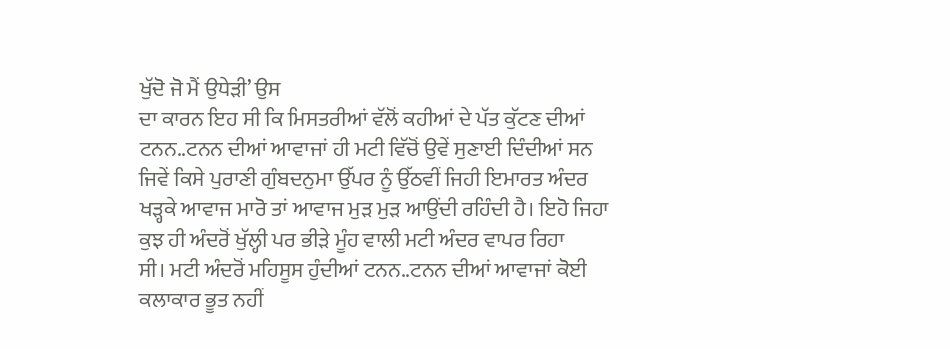ਖੁੱਦੋ ਜੋ ਮੈਂ ਉਧੇੜੀ’ ਉਸ
ਦਾ ਕਾਰਨ ਇਹ ਸੀ ਕਿ ਮਿਸਤਰੀਆਂ ਵੱਲੋਂ ਕਹੀਆਂ ਦੇ ਪੱਤ ਕੁੱਟਣ ਦੀਆਂ
ਟਨਨ..ਟਨਨ ਦੀਆਂ ਆਵਾਜਾਂ ਹੀ ਮਟੀ ਵਿੱਚੋਂ ਉਵੇਂ ਸੁਣਾਈ ਦਿੰਦੀਆਂ ਸਨ
ਜਿਵੇਂ ਕਿਸੇ ਪੁਰਾਣੀ ਗੁੰਬਦਨੁਮਾ ਉੱਪਰ ਨੂੰ ਉੱਠਵੀਂ ਜਿਹੀ ਇਮਾਰਤ ਅੰਦਰ
ਖੜ੍ਹਕੇ ਆਵਾਜ ਮਾਰੋ ਤਾਂ ਆਵਾਜ ਮੁੜ ਮੁੜ ਆਉਂਦੀ ਰਹਿੰਦੀ ਹੈ। ਇਹੋ ਜਿਹਾ
ਕੁਝ ਹੀ ਅੰਦਰੋਂ ਖੁੱਲ੍ਹੀ ਪਰ ਭੀੜੇ ਮੂੰਹ ਵਾਲੀ ਮਟੀ ਅੰਦਰ ਵਾਪਰ ਰਿਹਾ
ਸੀ। ਮਟੀ ਅੰਦਰੋਂ ਮਹਿਸੂਸ ਹੁੰਦੀਆਂ ਟਨਨ..ਟਨਨ ਦੀਆਂ ਆਵਾਜਾਂ ਕੋਈ
ਕਲਾਕਾਰ ਭੂਤ ਨਹੀਂ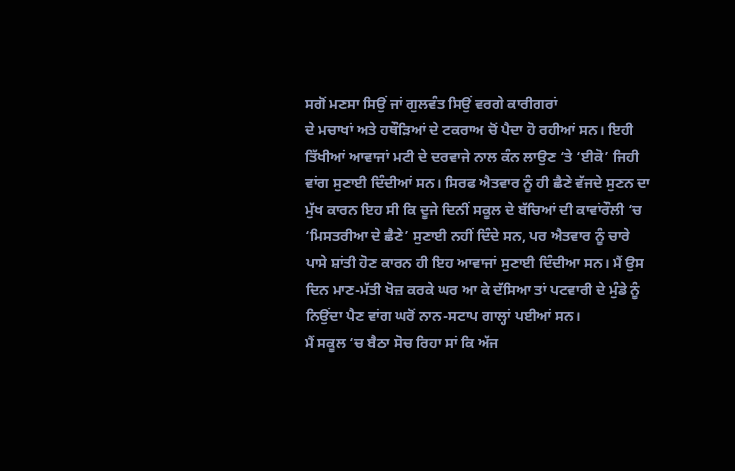ਸਗੋਂ ਮਣਸਾ ਸਿਉਂ ਜਾਂ ਗੁਲਵੰਤ ਸਿਉਂ ਵਰਗੇ ਕਾਰੀਗਰਾਂ
ਦੇ ਮਚਾਖਾਂ ਅਤੇ ਹਥੌੜਿਆਂ ਦੇ ਟਕਰਾਅ ਚੋਂ ਪੈਦਾ ਹੋ ਰਹੀਆਂ ਸਨ। ਇਹੀ
ਤਿੱਖੀਆਂ ਆਵਾਜਾਂ ਮਟੀ ਦੇ ਦਰਵਾਜੇ ਨਾਲ ਕੰਨ ਲਾਉਣ ‘ਤੇ ‘ਈਕੋ’ ਜਿਹੀ
ਵਾਂਗ ਸੁਣਾਈ ਦਿੰਦੀਆਂ ਸਨ। ਸਿਰਫ ਐਤਵਾਰ ਨੂੰ ਹੀ ਛੈਣੇ ਵੱਜਦੇ ਸੁਣਨ ਦਾ
ਮੁੱਖ ਕਾਰਨ ਇਹ ਸੀ ਕਿ ਦੂਜੇ ਦਿਨੀਂ ਸਕੂਲ ਦੇ ਬੱਚਿਆਂ ਦੀ ਕਾਵਾਂਰੌਲੀ ‘ਚ
‘ਮਿਸਤਰੀਆ ਦੇ ਛੈਣੇ’ ਸੁਣਾਈ ਨਹੀਂ ਦਿੰਦੇ ਸਨ, ਪਰ ਐਤਵਾਰ ਨੂੰ ਚਾਰੇ
ਪਾਸੇ ਸ਼ਾਂਤੀ ਹੋਣ ਕਾਰਨ ਹੀ ਇਹ ਆਵਾਜਾਂ ਸੁਣਾਈ ਦਿੰਦੀਆ ਸਨ। ਮੈਂ ਉਸ
ਦਿਨ ਮਾਣ-ਮੱਤੀ ਖੋਜ਼ ਕਰਕੇ ਘਰ ਆ ਕੇ ਦੱਸਿਆ ਤਾਂ ਪਟਵਾਰੀ ਦੇ ਮੁੰਡੇ ਨੂੰ
ਨਿਉਂਦਾ ਪੈਣ ਵਾਂਗ ਘਰੋਂ ਨਾਨ-ਸਟਾਪ ਗਾਲ੍ਹਾਂ ਪਈਆਂ ਸਨ।
ਮੈਂ ਸਕੂਲ ‘ਚ ਬੈਠਾ ਸੋਚ ਰਿਹਾ ਸਾਂ ਕਿ ਅੱਜ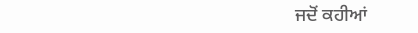ਜਦੋਂ ਕਹੀਆਂ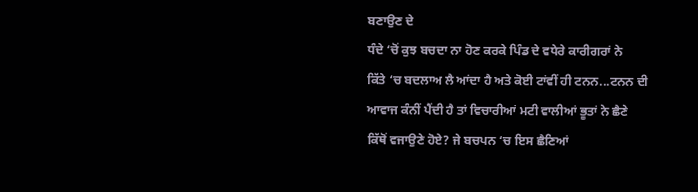ਬਣਾਉਣ ਦੇ
ਧੰਦੇ ‘ਚੋਂ ਕੁਝ ਬਚਦਾ ਨਾ ਹੋਣ ਕਰਕੇ ਪਿੰਡ ਦੇ ਵਧੇਰੇ ਕਾਰੀਗਰਾਂ ਨੇ
ਕਿੱਤੇ ‘ਚ ਬਦਲਾਅ ਲੈ ਆਂਦਾ ਹੈ ਅਤੇ ਕੋਈ ਟਾਂਵੀਂ ਹੀ ਟਨਨ...ਟਨਨ ਦੀ
ਆਵਾਜ ਕੰਨੀਂ ਪੈਂਦੀ ਹੈ ਤਾਂ ਵਿਚਾਰੀਆਂ ਮਟੀ ਵਾਲੀਆਂ ਭੂਤਾਂ ਨੇ ਛੈਣੇ
ਕਿੱਥੋਂ ਵਜਾਉਣੇ ਹੋਏ? ਜੇ ਬਚਪਨ ‘ਚ ਇਸ ਛੈਣਿਆਂ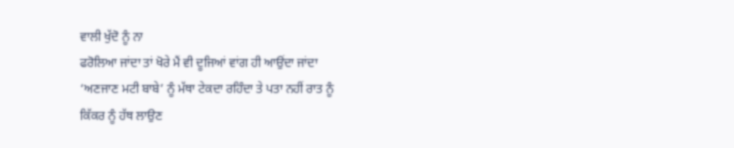ਵਾਲੀ ਖੁੱਦੋ ਨੂੰ ਨਾ
ਫਰੋਲਿਆ ਜਾਂਦਾ ਤਾਂ ਖੋਰੇ ਮੈਂ ਵੀ ਦੂਜਿਆਂ ਵਾਂਗ ਹੀ ਆਉਂਦਾ ਜਾਂਦਾ
‘ਅਣਜਾਣ ਮਟੀ ਬਾਬੇ’ ਨੂੰ ਮੱਥਾ ਟੇਕਦਾ ਰਹਿੰਦਾ ਤੇ ਪਤਾ ਨਹੀਂ ਰਾਤ ਨੂੰ
ਕਿੱਕਰ ਨੂੰ ਹੱਥ ਲਾਉਣ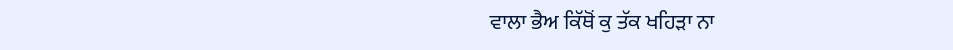ਵਾਲਾ ਭੈਅ ਕਿੱਥੋਂ ਕੁ ਤੱਕ ਖਹਿੜਾ ਨਾ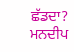ਛੱਡਦਾ?
ਮਨਦੀਪ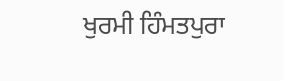ਖੁਰਮੀ ਹਿੰਮਤਪੁਰਾ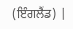(ਇੰਗਲੈਂਡ) |